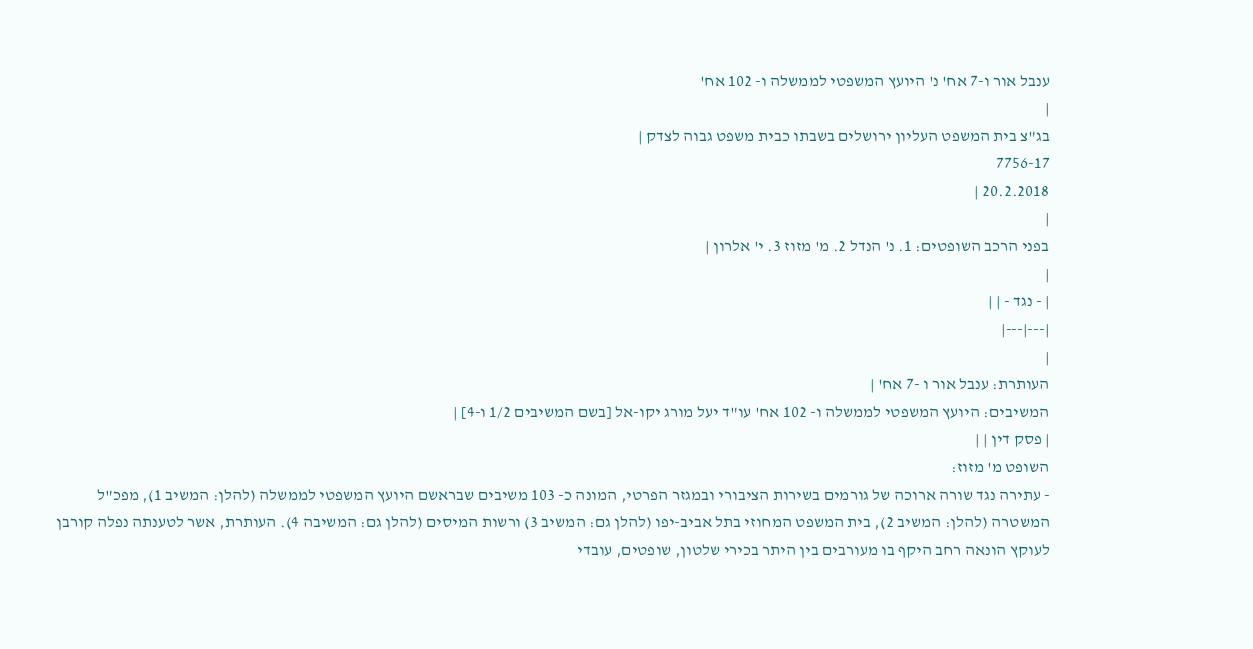ענבל אור ו-7 אח' נ' היועץ המשפטי לממשלה ו- 102 אח'
|
בג"צ בית המשפט העליון ירושלים בשבתו כבית משפט גבוה לצדק |
7756-17
20.2.2018 |
|
בפני הרכב השופטים: 1. נ' הנדל 2. מ' מזוז 3. י' אלרון |
|
| - נגד - | |
|---|---|
|
העותרת: ענבל אור ו -7 אח' |
המשיבים: היועץ המשפטי לממשלה ו- 102 אח' עו"ד יעל מורג יקו-אל [בשם המשיבים 1/2 ו-4] |
| פסק דין | |
השופט מ' מזוז:
- עתירה נגד שורה ארוכה של גורמים בשירות הציבורי ובמגזר הפרטי, המונה כ- 103 משיבים שבראשם היועץ המשפטי לממשלה (להלן: המשיב 1), מפכ"ל המשטרה (להלן: המשיב 2), בית המשפט המחוזי בתל אביב-יפו (להלן גם: המשיב 3) ורשות המיסים (להלן גם: המשיבה 4). העותרת, אשר לטענתה נפלה קורבן לעוקץ הונאה רחב היקף בו מעורבים בין היתר בכירי שלטון, שופטים, עובדי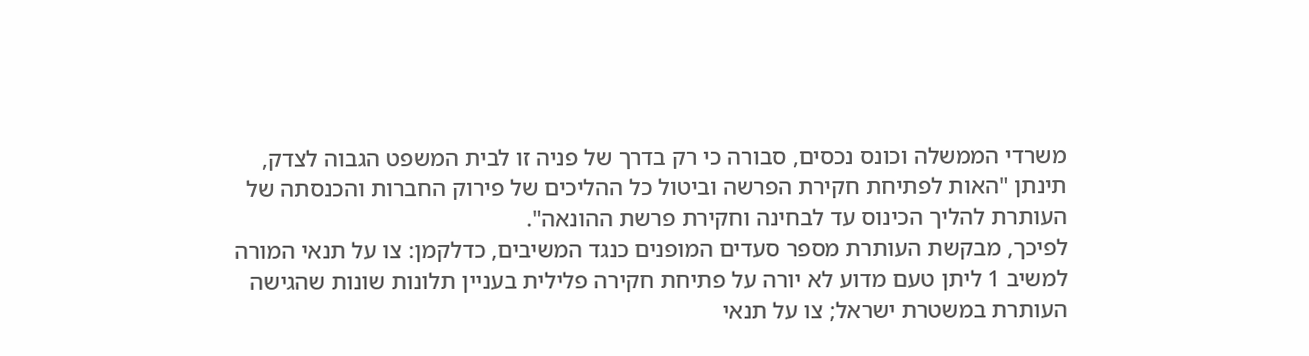משרדי הממשלה וכונס נכסים, סבורה כי רק בדרך של פניה זו לבית המשפט הגבוה לצדק, תינתן "האות לפתיחת חקירת הפרשה וביטול כל ההליכים של פירוק החברות והכנסתה של העותרת להליך הכינוס עד לבחינה וחקירת פרשת ההונאה".
לפיכך, מבקשת העותרת מספר סעדים המופנים כנגד המשיבים, כדלקמן: צו על תנאי המורה למשיב 1 ליתן טעם מדוע לא יורה על פתיחת חקירה פלילית בעניין תלונות שונות שהגישה העותרת במשטרת ישראל; צו על תנאי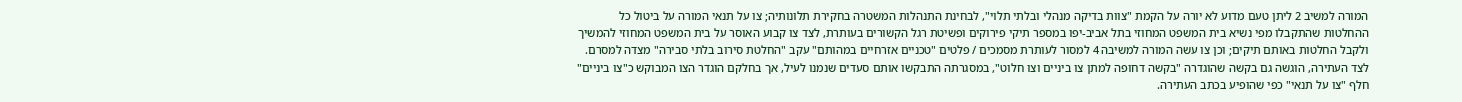המורה למשיב 2 ליתן טעם מדוע לא יורה על הקמת "צוות בדיקה מנהלי ובלתי תלוי", לבחינת התנהלות המשטרה בחקירת תלונותיה; צו על תנאי המורה על ביטול כל ההחלטות שהתקבלו מפי נשיא בית המשפט המחוזי בתל אביב-יפו במספר תיקי פירוקים ופשיטת רגל הקשורים בעותרת, לצד צו קבוע האוסר על בית המשפט המחוזי להמשיך ולקבל החלטות באותם תיקים; וכן צו עשה המורה למשיבה 4 למסור לעותרת מסמכים / פלטים "טכניים אזרחיים במהותם" עקב "החלטת סירוב בלתי סבירה" מצדה למסרם.
לצד העתירה, הוגשה גם בקשה שהוגדרה "בקשה דחופה למתן צו ביניים וצו חלוט", במסגרתה התבקשו אותם סעדים שנמנו לעיל, אך בחלקם הוגדר הצו המבוקש כ"צו ביניים" חלף "צו על תנאי" כפי שהופיע בכתב העתירה.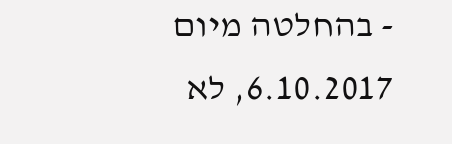- בהחלטה מיום 6.10.2017, לא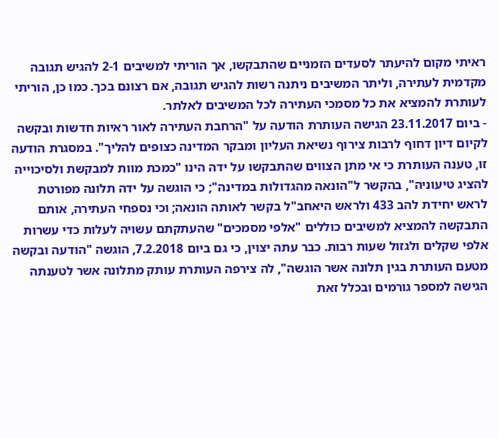ראיתי מקום להיעתר לסעדים הזמניים שהתבקשו, אך הוריתי למשיבים 2-1 להגיש תגובה מקדמית לעתירה, וליתר המשיבים ניתנה רשות להגיש תגובה, אם רצונם בכך. כמו כן, הוריתי לעותרת להמציא את כל מסמכי העתירה לכל המשיבים לאלתר.
- ביום 23.11.2017 הגישה העותרת הודעה על "הרחבת העתירה לאור ראיות חדשות ובקשה לקיום דיון דחוף לרבות צירוף נשיאת העליון ומבקר המדינה כצופים להליך". במסגרת הודעה זו, טענה העותרת כי אי מתן הצווים שהתבקשו על ידה הינו "כמכת מוות למבקשת ולסיכוייה להציג טיעוניה", בהקשר ל"הונאה מהגדולות במדינה"; כי הוגשה על ידה תלונה מפורטת לראש יחידת להב 433 ולראש היאחב"ל בקשר לאותה הונאה; וכי נספחי העתירה, אותם התבקשה להמציא למשיבים כוללים "אלפי מסמכים" שהעתקתם עשויה לעלות כדי עשרות אלפי שקלים ולגזול שעות רבות. כבר עתה יצוין, כי גם ביום 7.2.2018, הוגשה "הודעה ובקשה מטעם העותרת בגין תלונה אשר הוגשה", לה צירפה העותרת עותק מתלונה אשר לטענתה הגישה למספר גורמים ובכלל זאת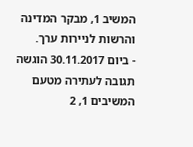המשיב 1, מבקר המדינה והרשות לניירות ערך.
- ביום 30.11.2017 הוגשה תגובה לעתירה מטעם המשיבים 1, 2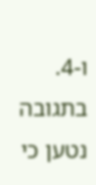ו-4. בתגובה נטען כי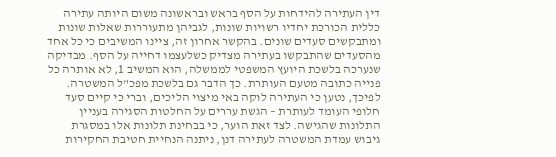דין העתירה להידחות על הסף בראש ובראשונה משום היותה עתירה כללית הכורכת יחדיו רשויות שונות, לגביהן מתעוררות שאלות שונות ומתבקשים סעדים שונים. בהקשר אחרון זה, ציינו המשיבים כי כל אחד מהסעדים שהתבקשו בעתירה מצדיק כשלעצמו דחייה על הסף. מבדיקה שנערכה בלשכת היועץ המשפטי לממשלה, הוא המשיב 1, לא אותרה כל פנייה כתובה מטעם העותרת. כך הדבר גם בלשכת מפכ"ל המשטרה. לפיכך, נטען כי העתירה לוקה באי מיצוי הליכים, וברי כי קיים סעד חלופי העומד לעותרת – הגשת עררים על החלטות הסגירה בעניין התלונות שהגישה. לצד זאת הוער, כי בבחינת תלונות אלו במסגרת גיבוש עמדת המשטרה לעתירה דנן, ניתנה הנחיית חטיבת החקירות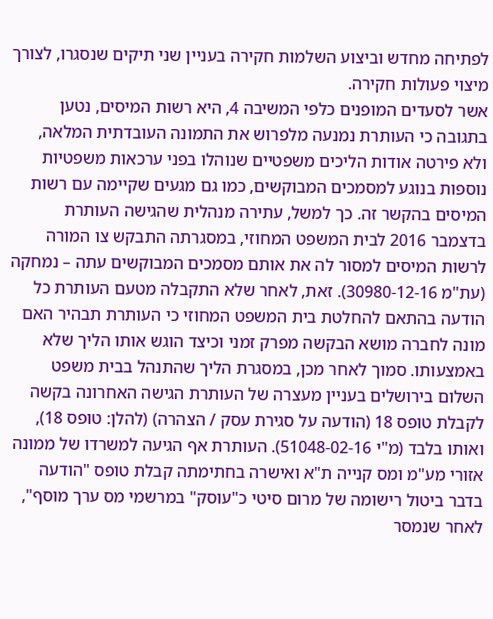לפתיחה מחדש וביצוע השלמות חקירה בעניין שני תיקים שנסגרו, לצורך מיצוי פעולות חקירה.
אשר לסעדים המופנים כלפי המשיבה 4, היא רשות המיסים, נטען בתגובה כי העותרת נמנעה מלפרוש את התמונה העובדתית המלאה, ולא פירטה אודות הליכים משפטיים שנוהלו בפני ערכאות משפטיות נוספות בנוגע למסמכים המבוקשים, כמו גם מגעים שקיימה עם רשות המיסים בהקשר זה. כך למשל, עתירה מנהלית שהגישה העותרת בדצמבר 2016 לבית המשפט המחוזי, במסגרתה התבקש צו המורה לרשות המיסים למסור לה את אותם מסמכים המבוקשים עתה – נמחקה (עת"מ 30980-12-16). זאת, לאחר שלא התקבלה מטעם העותרת כל הודעה בהתאם להחלטת בית המשפט המחוזי כי העותרת תבהיר האם מונה לחברה מושא הבקשה מפרק זמני וכיצד הוגש אותו הליך שלא באמצעותו. סמוך לאחר מכן, במסגרת הליך שהתנהל בבית משפט השלום בירושלים בעניין מעצרה של העותרת הגישה האחרונה בקשה לקבלת טופס 18 (הודעה על סגירת עסק / הצהרה) (להלן: טופס 18), ואותו בלבד (מ"י 51048-02-16). העותרת אף הגיעה למשרדו של ממונה אזורי מע"מ ומס קנייה ת"א ואישרה בחתימתה קבלת טופס "הודעה בדבר ביטול רישומה של מרום סיטי כ"עוסק" במרשמי מס ערך מוסף", לאחר שנמסר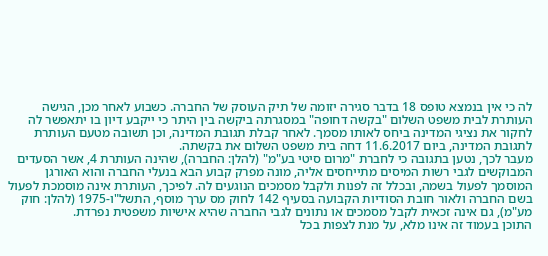לה כי אין בנמצא טופס 18 בדבר סגירה יזומה של תיק העוסק של החברה. כשבוע לאחר מכן, הגישה העותרת לבית משפט השלום "בקשה דחופה" במסגרתה ביקשה בין היתר כי ייקבע דיון בו יתאפשר לה לחקור את נציגי המדינה ביחס לאותו מסמך. לאחר קבלת תגובת המדינה, וכן תשובה מטעם העותרת לתגובת המדינה, ביום 11.6.2017 דחה בית משפט השלום את בקשתה.
מעבר לכך, נטען בתגובה כי לחברת "מרום סיטי בע"מ" (להלן: החברה), שהינה העותרת 4, אשר הסעדים המבוקשים לגבי רשות המיסים מתייחסים אליה, מונה מפרק קבוע הבא בנעלי החברה והוא האורגן המוסמך לפעול בשמה, ובכלל זה לפנות ולקבל מסמכים הנוגעים לה. לפיכך, העותרת אינה מוסמכת לפעול בשם החברה ולאור חובת הסודיות הקבועה בסעיף 142 לחוק מס ערך מוסף, התשל"ו-1975 (להלן: חוק מע"מ), גם אינה זכאית לקבל מסמכים או נתונים לגבי החברה שהיא אישיות משפטית נפרדת.
התוכן בעמוד זה אינו מלא, על מנת לצפות בכל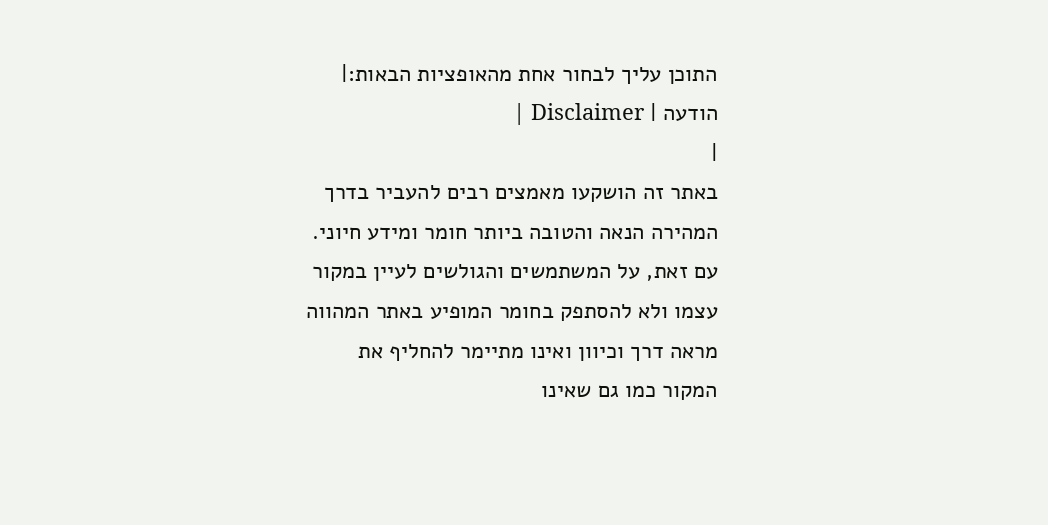התוכן עליך לבחור אחת מהאופציות הבאות:| הודעה | Disclaimer |
|
באתר זה הושקעו מאמצים רבים להעביר בדרך המהירה הנאה והטובה ביותר חומר ומידע חיוני. עם זאת, על המשתמשים והגולשים לעיין במקור עצמו ולא להסתפק בחומר המופיע באתר המהווה מראה דרך וכיוון ואינו מתיימר להחליף את המקור כמו גם שאינו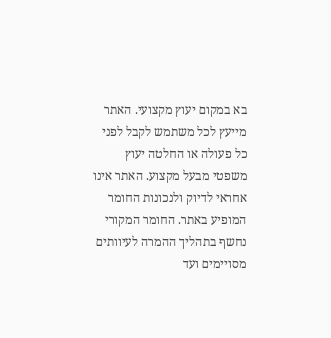בא במקום יעוץ מקצועי. האתר מייעץ לכל משתמש לקבל לפני כל פעולה או החלטה יעוץ משפטי מבעל מקצוע. האתר אינו אחראי לדיוק ולנכונות החומר המופיע באתר. החומר המקורי נחשף בתהליך ההמרה לעיוותים מסויימים ועד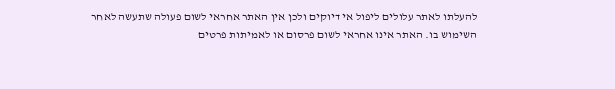להעלתו לאתר עלולים ליפול אי דיוקים ולכן אין האתר אחראי לשום פעולה שתעשה לאחר השימוש בו. האתר אינו אחראי לשום פרסום או לאמיתות פרטים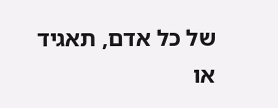של כל אדם, תאגיד או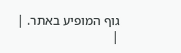גוף המופיע באתר. |
|